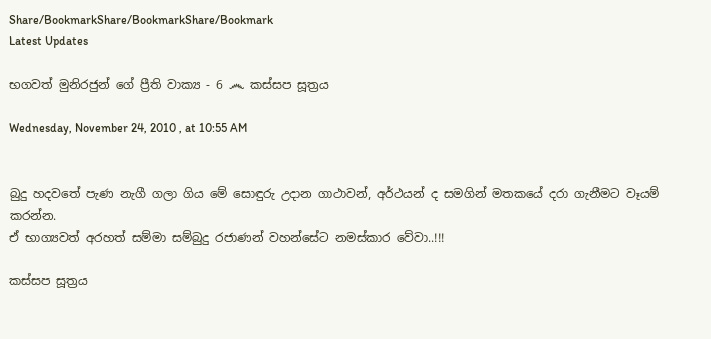Share/BookmarkShare/BookmarkShare/Bookmark
Latest Updates

භගවත් මුනිරජුන් ගේ ප්‍රීති වාක්‍ය - 6 ෴ කස්සප සූත්‍රය

Wednesday, November 24, 2010 , at 10:55 AM


බුදු හදවතේ පැණ නැගී ගලා ගිය මේ සොඳුරු උදාන ගාථාවන්, අර්ථයන් ද සමගින් මතකයේ දරා ගැනීමට වෑයම් කරන්න.
ඒ භාග්‍යවත් අරහත් සම්මා සම්බුදු රජාණන් වහන්සේට නමස්කාර වේවා..!!!

කස්සප සූත්‍රය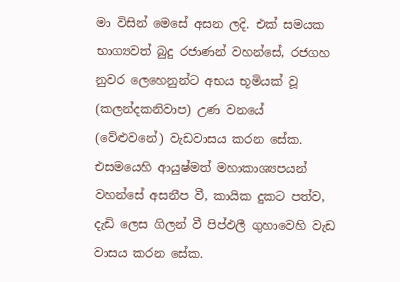මා විසින් මෙසේ අසන ලදි. එක් සමයක භාග්‍යවත් බුදු රජාණන් වහන්සේ, රජගහ නුවර ලෙහෙනුන්ට අභය භූමියක් වූ (කලන්දකනිවාප) උණ වනයේ (වේළුවනේ) වැඩවාසය කරන සේක. එසමයෙහි ආයුෂ්මත් මහාකාශ්‍යපයන් වහන්සේ අසනීප වී, කායික දුකට පත්ව, දැඩි ලෙස ගිලන් වී පිප්ඵලී ගුහාවෙහි වැඩ වාසය කරන සේක.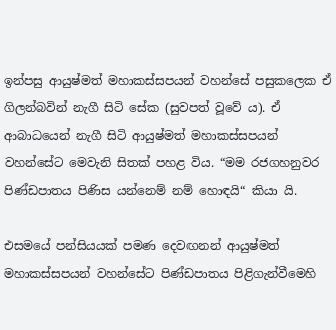ඉන්පසු ආයුෂ්මත් මහාකස්සපයන් වහන්සේ පසුකලෙක ඒ ගිලන්බවින් නැගී සිටි සේක (සුවපත් වූවේ ය). ඒ ආබාධයෙන් නැගී සිටි ආයුෂ්මත් මහාකස්සපයන් වහන්සේට මෙවැනි සිතක් පහළ විය. “මම රජගහනුවර පිණ්ඩපාතය පිණිස යන්නෙම් නම් හොඳයි“ කියා යි.

එසමයේ පන්සියයක් පමණ දෙවඟනන් ආයුෂ්මත් මහාකස්සපයන් වහන්සේට පිණ්ඩපාතය පිළිගැන්වීමෙහි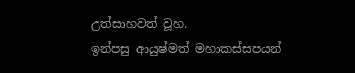උත්සාහවත් වූහ.
ඉන්පසු ආයුෂ්මත් මහාකස්සපයන්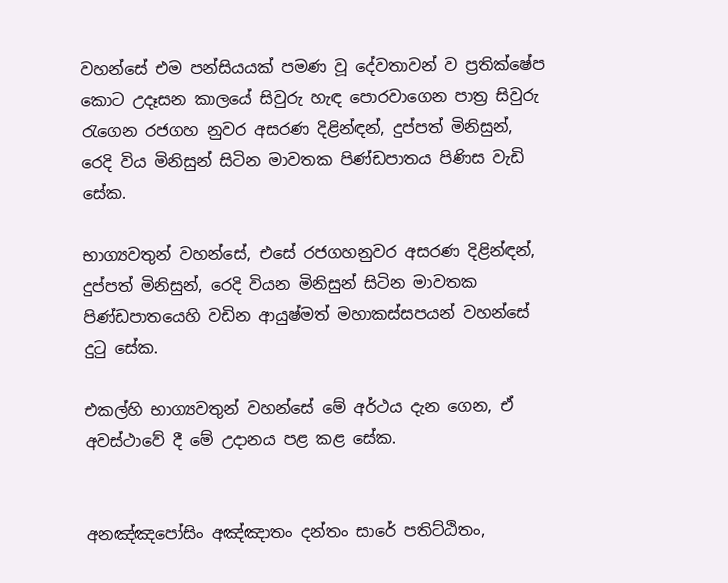වහන්සේ එම පන්සියයක් පමණ වූ දේවතාවන් ව ප්‍රතික්ෂේප කොට උදෑසන කාලයේ සිවුරු හැඳ පොරවාගෙන පාත්‍ර සිවුරු රැගෙන රජගහ නුවර අසරණ දිළින්ඳන්, දුප්පත් මිනිසුන්, රෙදි විය මිනිසුන් සිටින මාවතක පිණ්ඩපාතය පිණිස වැඩි සේක.

භාග්‍යවතුන් වහන්සේ, එසේ රජගහනුවර අසරණ දිළින්ඳන්, දුප්පත් මිනිසුන්, රෙදි වියන මිනිසුන් සිටින මාවතක පිණ්ඩපාතයෙහි වඩින ආයුෂ්මත් මහාකස්සපයන් වහන්සේ දුටු සේක.

එකල්හි භාග්‍යවතුන් වහන්සේ මේ අර්ථය දැන ගෙන, ඒ අවස්ථාවේ දී මේ උදානය පළ කළ සේක.


අනඤ්ඤපෝසිං අඤ්ඤාතං දන්තං සාරේ පතිට්ඨිතං,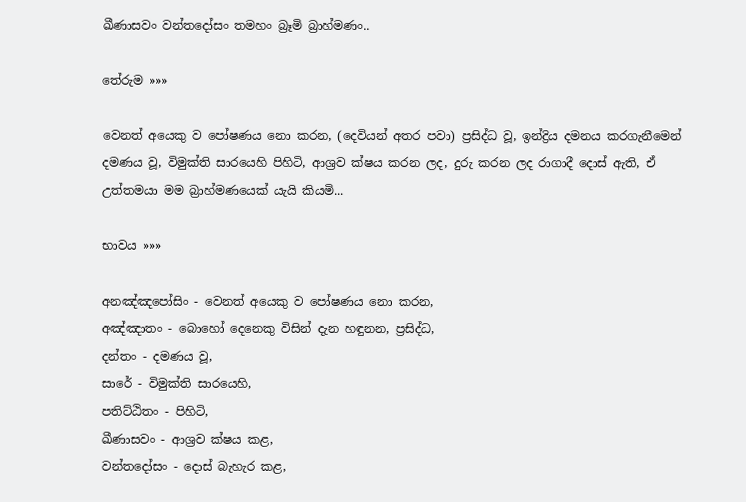ඛීණාසවං වන්තදෝසං තමහං බ්‍රෑමි බ්‍රාහ්මණං..

තේරුම »»»

වෙනත් අයෙකු ව පෝෂණය නො කරන, (දෙවියන් අතර පවා) ප්‍රසිද්ධ වූ, ඉන්ද්‍රිය දමනය කරගැනීමෙන් දමණය වූ, විමුක්ති සාරයෙහි පිහිටි, ආශ්‍රව ක්ෂය කරන ලද, දුරු කරන ලද රාගාදී දොස් ඇති, ඒ උත්තමයා මම බ්‍රාහ්මණයෙක් යැයි කියමි...

භාවය »»»

අනඤ්ඤපෝසිං - වෙනත් අයෙකු ව පෝෂණය නො කරන,
අඤ්ඤාතං - බොහෝ දෙනෙකු විසින් දැන හඳුනන, ප්‍රසිද්ධ,
දන්තං - දමණය වූ,
සාරේ - විමුක්ති සාරයෙහි,
පතිට්ඨිතං - පිහිටි,
ඛීණාසවං - ආශ්‍රව ක්ෂය කළ,
වන්තදෝසං - දොස් බැහැර කළ,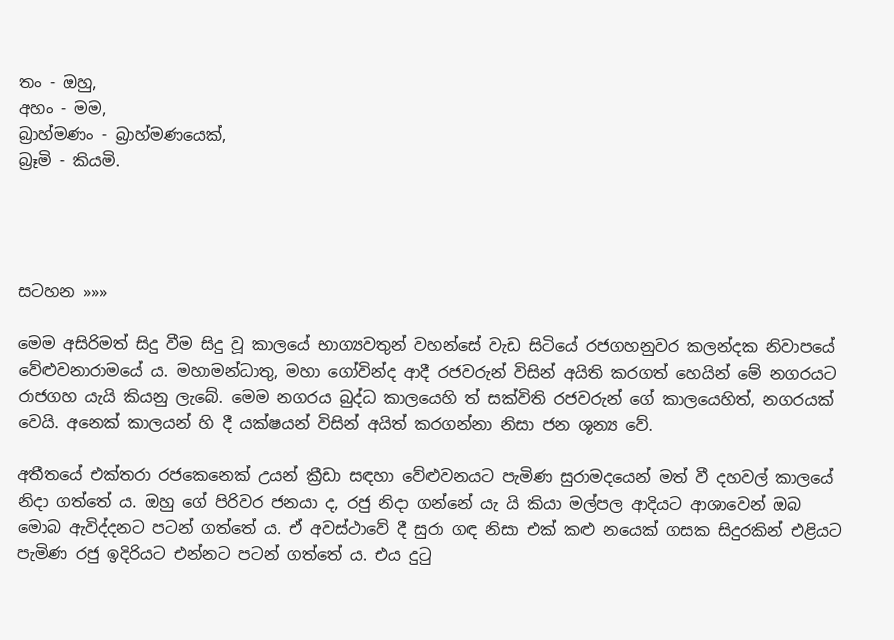තං - ඔහු,
අහං - මම,
බ්‍රාහ්මණං - බ්‍රාහ්මණයෙක්,
බ්‍රෑමි - කියමි.




සටහන »»»

මෙම අසිරිමත් සිදු වීම සිදු වූ කාලයේ භාග්‍යවතුන් වහන්සේ වැඩ සිටියේ රජගහනුවර කලන්දක නිවාපයේ වේළුවනාරාමයේ ය. මහාමන්ධාතු, මහා ගෝවින්ද ආදී රජවරුන් විසින් අයිති කරගත් හෙයින් මේ නගරයට රාජගහ යැයි කියනු ලැබේ. මෙම නගරය බුද්ධ කාලයෙහි ත් සක්විති රජවරුන් ගේ කාලයෙහිත්, නගරයක් වෙයි. අනෙක් කාලයන් හි දී යක්ෂයන් විසින් අයිත් කරගන්නා නිසා ජන ශූන්‍ය වේ.

අතීතයේ එක්තරා රජකෙනෙක් උයන් ක්‍රීඩා සඳහා වේළුවනයට පැමිණ සුරාමදයෙන් මත් වී දහවල් කාලයේ නිදා ගත්තේ ය. ඔහු ගේ පිරිවර ජනයා ද, රජු නිදා ගන්නේ යැ යි කියා මල්පල ආදියට ආශාවෙන් ඔබ මොබ ඇවිද්දනට පටන් ගත්තේ ය. ඒ අවස්ථාවේ දී සුරා ගඳ නිසා එක් කළු නයෙක් ගසක සිදුරකින් එළියට පැමිණ රජු ඉදිරියට එන්නට පටන් ගත්තේ ය. එය දුටු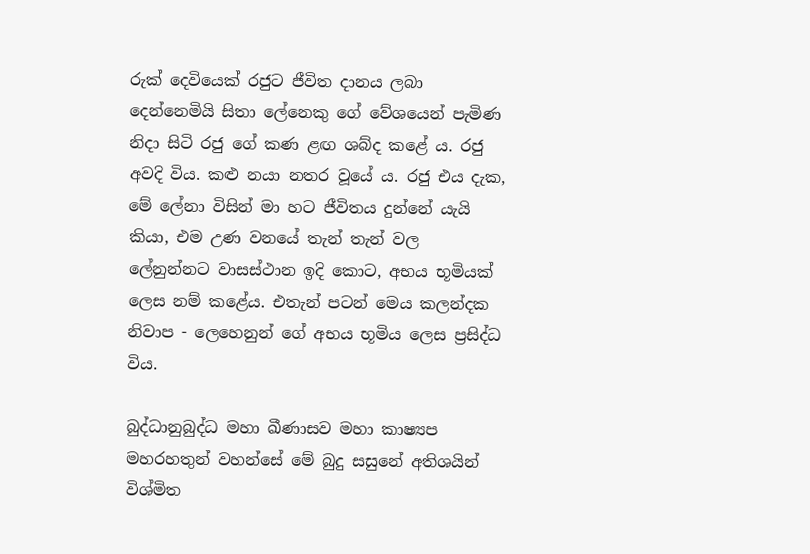රුක් දෙවියෙක් රජුට ජීවිත දානය ලබා දෙන්නෙමියි සිතා ලේනෙකු ගේ වේශයෙන් පැමිණ නිදා සිටි රජු ගේ කණ ළඟ ශබ්ද කළේ ය. රජු අවදි විය. කළු නයා නතර වූයේ ය. රජු එය දැක, මේ ලේනා විසින් මා හට ජීවිතය දුන්නේ යැයි කියා, එම උණ වනයේ තැන් තැන් වල ලේනුන්නට වාසස්ථාන ඉදි කොට, අභය භූමියක් ලෙස නම් කළේය. එතැන් පටන් මෙය කලන්දක නිවාප - ලෙහෙනුන් ගේ අභය භූමිය ලෙස ප්‍රසිද්ධ විය.

බුද්ධානුබුද්ධ මහා ඛීණාසව මහා කාෂ්‍යප මහරහතුන් වහන්සේ මේ බුදු සසුනේ අතිශයින් විශ්මිත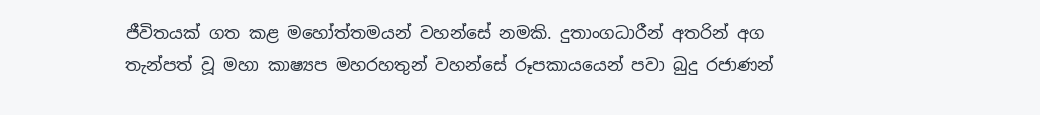ජීවිතයක් ගත කළ මහෝත්තමයන් වහන්සේ නමකි. දුතාංගධාරීන් අතරින් අග තැන්පත් වූ මහා කාෂ්‍යප මහරහතුන් වහන්සේ රූපකායයෙන් පවා බුදු රජාණන්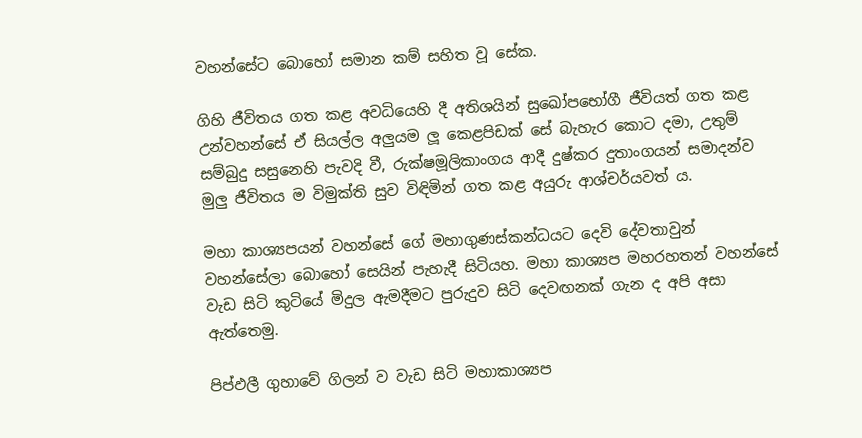වහන්සේට බොහෝ සමාන කම් සහිත වූ සේක.

ගිහි ජීවිතය ගත කළ අවධියෙහි දී අතිශයින් සුඛෝපභෝගී ජීවියත් ගත කළ උන්වහන්සේ ඒ සියල්ල අලුයම ලූ කෙළපිඩක් සේ බැහැර කොට දමා, උතුම් සම්බුදු සසුනෙහි පැවදි වී, රුක්ෂමූලිකාංගය ආදී දුෂ්කර දුතාංගයන් සමාදන්ව මුලු ජීවිතය ම විමුක්ති සුව විඳිමින් ගත කළ අයුරු ආශ්චර්යවත් ය.

මහා කාශ්‍යපයන් වහන්සේ ගේ මහාගුණස්කන්ධයට දෙවි දේවතාවුන් වහන්සේලා බොහෝ සෙයින් පැහැදී සිටියහ. මහා කාශ්‍යප මහරහතන් වහන්සේ වැඩ සිටි කුටියේ මිදුල ඇමදීමට පුරුදුව සිටි දෙවඟනක් ගැන ද අපි අසා ඇත්තෙමු.

පිප්ඵලී ගුහාවේ ගිලන් ව වැඩ සිටි මහාකාශ්‍යප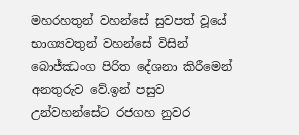මහරහතුන් වහන්සේ සුවපත් වූයේ භාග්‍යවතුන් වහන්සේ විසින් බොජ්ඣංග පිරිත දේශනා කිරීමෙන් අනතුරුව වේ.ඉන් පසුව උන්වහන්සේට රජගහ නුවර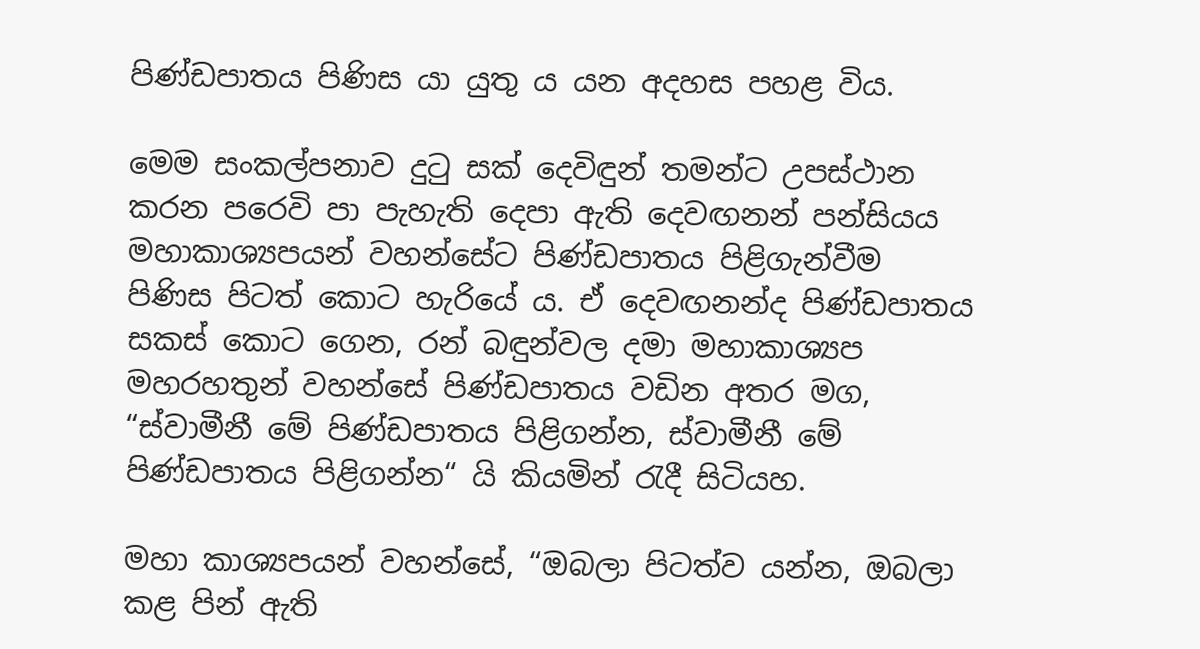පිණ්ඩපාතය පිණිස යා යුතු ය යන අදහස පහළ විය.

මෙම සංකල්පනාව දුටු සක් දෙවිඳුන් තමන්ට උපස්ථාන කරන පරෙවි පා පැහැති දෙපා ඇති දෙවඟනන් පන්සියය මහාකාශ්‍යපයන් වහන්සේට පිණ්ඩපාතය පිළිගැන්වීම පිණිස පිටත් කොට හැරියේ ය. ඒ දෙවඟනන්ද පිණ්ඩපාතය සකස් කොට ගෙන, රන් බඳුන්වල දමා මහාකාශ්‍යප මහරහතුන් වහන්සේ පිණ්ඩපාතය වඩින අතර මග, “ස්වාමීනී මේ පිණ්ඩපාතය පිළිගන්න, ස්වාමීනී මේ පිණ්ඩපාතය පිළිගන්න“ යි කියමින් රැදී සිටියහ.

මහා කාශ්‍යපයන් වහන්සේ, “ඔබලා පිටත්ව යන්න, ඔබලා කළ පින් ඇති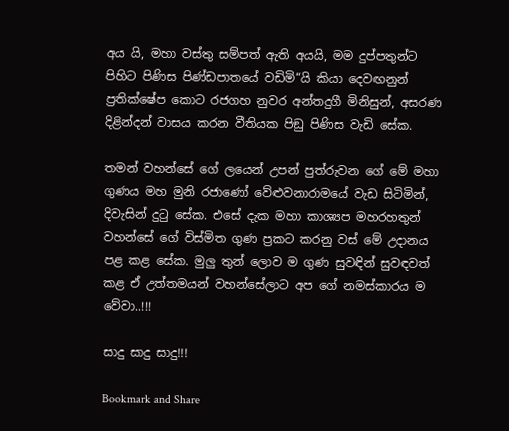අය යි, මහා වස්තු සම්පත් ඇති අයයි, මම දුප්පතුන්ට පිහිට පිණිස පිණ්ඩපාතයේ වඩිමි“යි කියා දෙවඟනුන් ප්‍රතික්ෂේප කොට රජගහ නුවර අන්තදුගී මිනිසුන්, අසරණ දිළින්දන් වාසය කරන වීතියක පිඞු පිණිස වැඩි සේක.

තමන් වහන්සේ ගේ ලයෙන් උපන් පුත්රුවන ගේ මේ මහා ගුණය මහ මුනි රජාණෝ වේළුවනාරාමයේ වැඩ සිටිමින්, දිවැසින් දුටු සේක. එසේ දැක මහා කාශ්‍යප මහරහතුන් වහන්සේ ගේ විස්මිත ගුණ ප්‍රකට කරනු වස් මේ උදානය පළ කළ සේක. මුලු තුන් ලොව ම ගුණ සුවඳින් සුවඳවත් කළ ඒ උත්තමයන් වහන්සේලාට අප ගේ නමස්කාරය ම වේවා..!!!

සාදු සාදු සාදු!!!

Bookmark and Share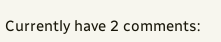Currently have 2 comments: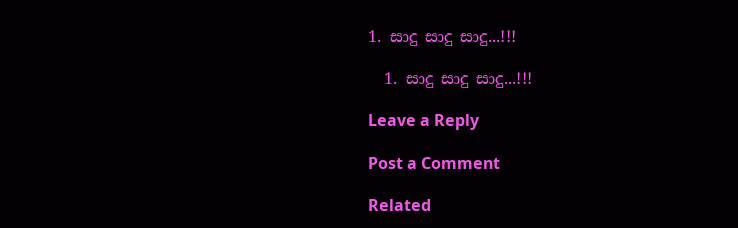1. සාදු සාදු සාදු...!!!

  1. සාදු සාදු සාදු...!!!

Leave a Reply

Post a Comment

Related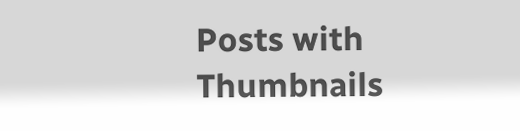Posts with Thumbnails